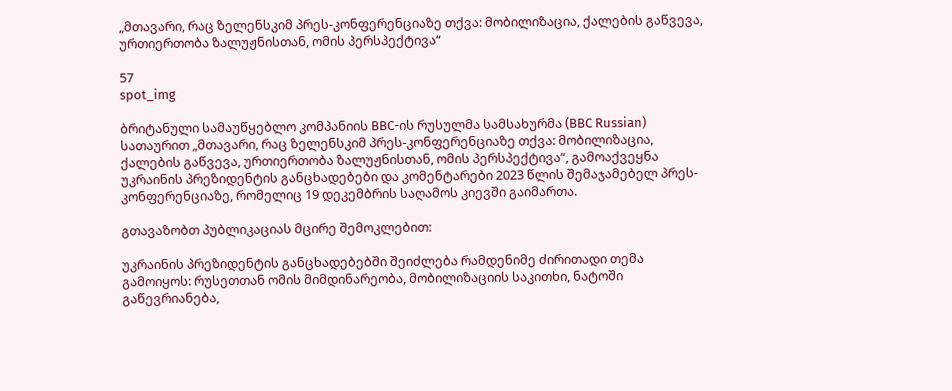„მთავარი, რაც ზელენსკიმ პრეს-კონფერენციაზე თქვა: მობილიზაცია, ქალების გაწვევა, ურთიერთობა ზალუჟნისთან, ომის პერსპექტივა“

57
spot_img

ბრიტანული სამაუწყებლო კომპანიის BBC-ის რუსულმა სამსახურმა (BBC Russian) სათაურით „მთავარი, რაც ზელენსკიმ პრეს-კონფერენციაზე თქვა: მობილიზაცია, ქალების გაწვევა, ურთიერთობა ზალუჟნისთან, ომის პერსპექტივა“, გამოაქვეყნა უკრაინის პრეზიდენტის განცხადებები და კომენტარები 2023 წლის შემაჯამებელ პრეს-კონფერენციაზე, რომელიც 19 დეკემბრის საღამოს კიევში გაიმართა.

გთავაზობთ პუბლიკაციას მცირე შემოკლებით:

უკრაინის პრეზიდენტის განცხადებებში შეიძლება რამდენიმე ძირითადი თემა გამოიყოს: რუსეთთან ომის მიმდინარეობა, მობილიზაციის საკითხი, ნატოში გაწევრიანება,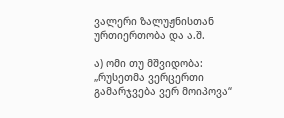ვალერი ზალუჟნისთან ურთიერთობა და ა.შ.

ა) ომი თუ მშვიდობა: „რუსეთმა ვერცერთი გამარჯვება ვერ მოიპოვა“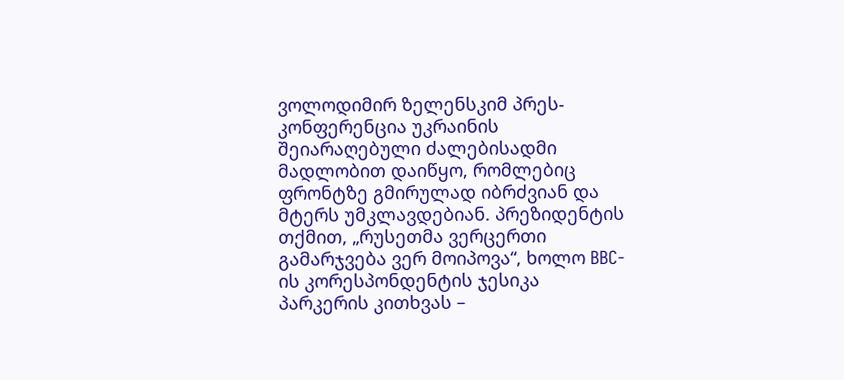ვოლოდიმირ ზელენსკიმ პრეს-კონფერენცია უკრაინის შეიარაღებული ძალებისადმი მადლობით დაიწყო, რომლებიც ფრონტზე გმირულად იბრძვიან და მტერს უმკლავდებიან. პრეზიდენტის თქმით, „რუსეთმა ვერცერთი გამარჯვება ვერ მოიპოვა“, ხოლო BBC-ის კორესპონდენტის ჯესიკა პარკერის კითხვას –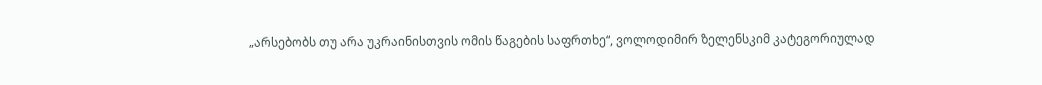„არსებობს თუ არა უკრაინისთვის ომის წაგების საფრთხე“, ვოლოდიმირ ზელენსკიმ კატეგორიულად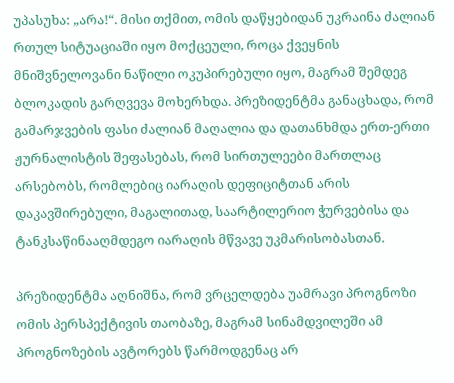უპასუხა: „არა!“. მისი თქმით, ომის დაწყებიდან უკრაინა ძალიან რთულ სიტუაციაში იყო მოქცეული, როცა ქვეყნის მნიშვნელოვანი ნაწილი ოკუპირებული იყო, მაგრამ შემდეგ ბლოკადის გარღვევა მოხერხდა. პრეზიდენტმა განაცხადა, რომ გამარჯვების ფასი ძალიან მაღალია და დათანხმდა ერთ-ერთი ჟურნალისტის შეფასებას, რომ სირთულეები მართლაც არსებობს, რომლებიც იარაღის დეფიციტთან არის დაკავშირებული, მაგალითად, საარტილერიო ჭურვებისა და ტანკსაწინააღმდეგო იარაღის მწვავე უკმარისობასთან.

პრეზიდენტმა აღნიშნა, რომ ვრცელდება უამრავი პროგნოზი ომის პერსპექტივის თაობაზე, მაგრამ სინამდვილეში ამ პროგნოზების ავტორებს წარმოდგენაც არ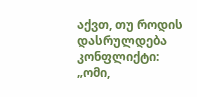აქვთ, თუ როდის დასრულდება კონფლიქტი: „ომი,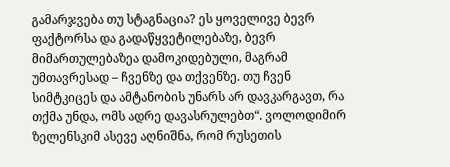გამარჯვება თუ სტაგნაცია? ეს ყოველივე ბევრ ფაქტორსა და გადაწყვეტილებაზე, ბევრ მიმართულებაზეა დამოკიდებული, მაგრამ უმთავრესად – ჩვენზე და თქვენზე. თუ ჩვენ სიმტკიცეს და ამტანობის უნარს არ დავკარგავთ, რა თქმა უნდა, ომს ადრე დავასრულებთ“. ვოლოდიმირ ზელენსკიმ ასევე აღნიშნა, რომ რუსეთის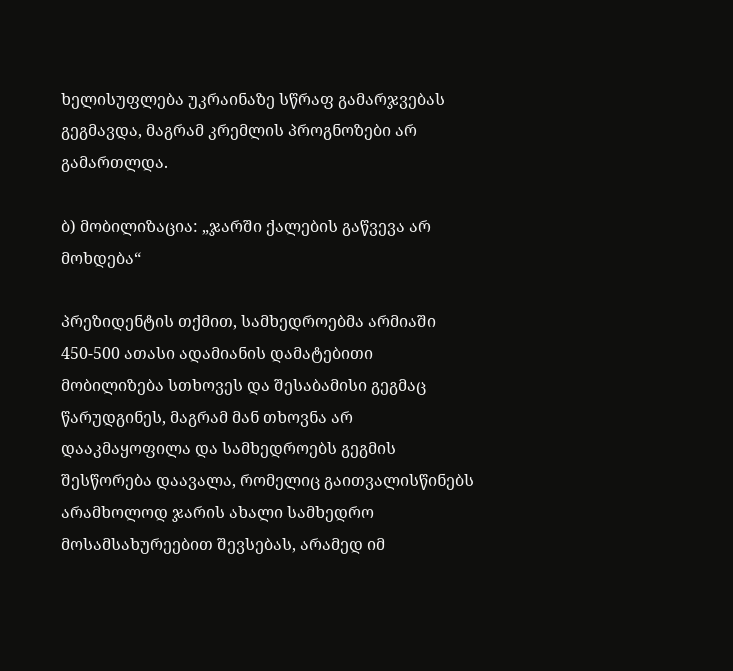ხელისუფლება უკრაინაზე სწრაფ გამარჯვებას გეგმავდა, მაგრამ კრემლის პროგნოზები არ გამართლდა.

ბ) მობილიზაცია: „ჯარში ქალების გაწვევა არ მოხდება“

პრეზიდენტის თქმით, სამხედროებმა არმიაში 450-500 ათასი ადამიანის დამატებითი მობილიზება სთხოვეს და შესაბამისი გეგმაც წარუდგინეს, მაგრამ მან თხოვნა არ დააკმაყოფილა და სამხედროებს გეგმის შესწორება დაავალა, რომელიც გაითვალისწინებს არამხოლოდ ჯარის ახალი სამხედრო მოსამსახურეებით შევსებას, არამედ იმ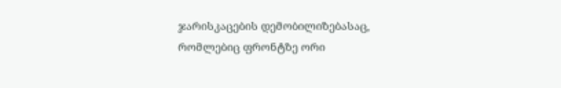ჯარისკაცების დემობილიზებასაც, რომლებიც ფრონტზე ორი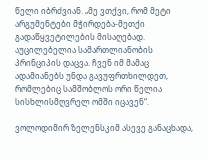წელი იბრძვიან. „მე ვთქვი, რომ მეტი არგუმენტები მჭირდება-მეთქი გადაწყვეტილების მისაღებად. აუცილებელია სამართლიანობის პრინციპის დაცვა. ჩვენ იმ მამაც ადამიანებს უნდა გავუფრთხილდეთ, რომლებიც სამშობლოს ორი წელია სისხლისმღვრელ ომში იცავენ“.

ვოლოდიმირ ზელენსკიმ ასევე განაცხადა,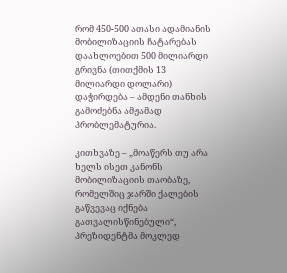რომ 450-500 ათასი ადამიანის მობილიზაციის ჩატარებას დაახლოებით 500 მილიარდი გრივნა (თითქმის 13 მილიარდი დოლარი) დაჭირდება – ამდენი თანხის გამოძებნა ამჟამად პრობლემატურია.

კითხვაზე – „მოაწერს თუ არა ხელს ისეთ კანონს მობილიზაციის თაობაზე, რომელშიც ჯარში ქალების გაწვევაც იქნება გათვალისწინებული“, პრეზიდენტმა მოკლედ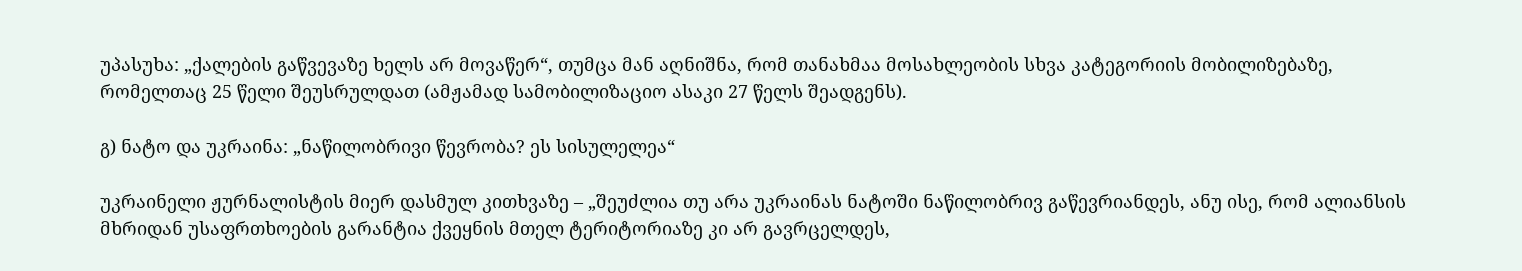უპასუხა: „ქალების გაწვევაზე ხელს არ მოვაწერ“, თუმცა მან აღნიშნა, რომ თანახმაა მოსახლეობის სხვა კატეგორიის მობილიზებაზე, რომელთაც 25 წელი შეუსრულდათ (ამჟამად სამობილიზაციო ასაკი 27 წელს შეადგენს).

გ) ნატო და უკრაინა: „ნაწილობრივი წევრობა? ეს სისულელეა“

უკრაინელი ჟურნალისტის მიერ დასმულ კითხვაზე – „შეუძლია თუ არა უკრაინას ნატოში ნაწილობრივ გაწევრიანდეს, ანუ ისე, რომ ალიანსის მხრიდან უსაფრთხოების გარანტია ქვეყნის მთელ ტერიტორიაზე კი არ გავრცელდეს,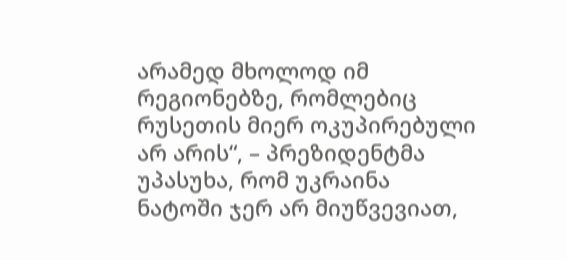არამედ მხოლოდ იმ რეგიონებზე, რომლებიც რუსეთის მიერ ოკუპირებული არ არის“, – პრეზიდენტმა უპასუხა, რომ უკრაინა ნატოში ჯერ არ მიუწვევიათ,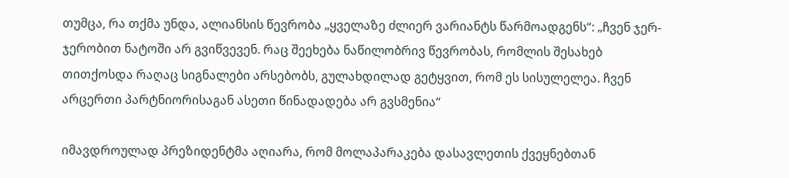თუმცა, რა თქმა უნდა, ალიანსის წევრობა „ყველაზე ძლიერ ვარიანტს წარმოადგენს“: „ჩვენ ჯერ-ჯერობით ნატოში არ გვიწვევენ. რაც შეეხება ნაწილობრივ წევრობას, რომლის შესახებ თითქოსდა რაღაც სიგნალები არსებობს, გულახდილად გეტყვით, რომ ეს სისულელეა. ჩვენ არცერთი პარტნიორისაგან ასეთი წინადადება არ გვსმენია“

იმავდროულად პრეზიდენტმა აღიარა, რომ მოლაპარაკება დასავლეთის ქვეყნებთან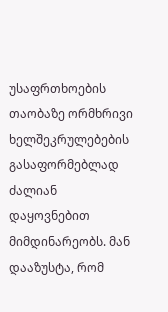უსაფრთხოების თაობაზე ორმხრივი ხელშეკრულებების გასაფორმებლად ძალიან დაყოვნებით მიმდინარეობს. მან დააზუსტა, რომ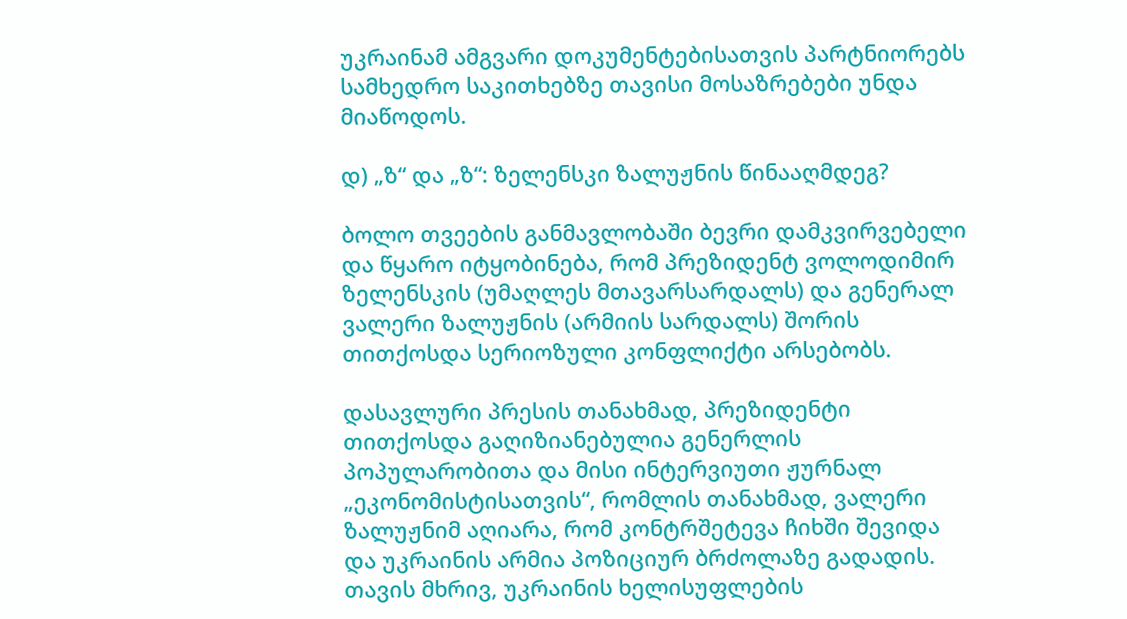უკრაინამ ამგვარი დოკუმენტებისათვის პარტნიორებს სამხედრო საკითხებზე თავისი მოსაზრებები უნდა მიაწოდოს.

დ) „ზ“ და „ზ“: ზელენსკი ზალუჟნის წინააღმდეგ?

ბოლო თვეების განმავლობაში ბევრი დამკვირვებელი და წყარო იტყობინება, რომ პრეზიდენტ ვოლოდიმირ ზელენსკის (უმაღლეს მთავარსარდალს) და გენერალ ვალერი ზალუჟნის (არმიის სარდალს) შორის თითქოსდა სერიოზული კონფლიქტი არსებობს.

დასავლური პრესის თანახმად, პრეზიდენტი თითქოსდა გაღიზიანებულია გენერლის პოპულარობითა და მისი ინტერვიუთი ჟურნალ „ეკონომისტისათვის“, რომლის თანახმად, ვალერი ზალუჟნიმ აღიარა, რომ კონტრშეტევა ჩიხში შევიდა და უკრაინის არმია პოზიციურ ბრძოლაზე გადადის. თავის მხრივ, უკრაინის ხელისუფლების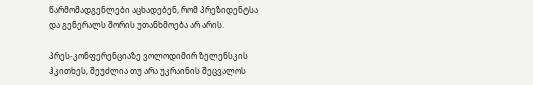წარმომადგენლები აცხადებენ, რომ პრეზიდენტსა და გენერალს შორის უთანხმოება არ არის.

პრეს-კონფერენციაზე ვოლოდიმირ ზელენსკის ჰკითხეს, შეუძლია თუ არა უკრაინის შეცვალოს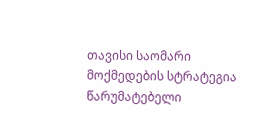თავისი საომარი მოქმედების სტრატეგია წარუმატებელი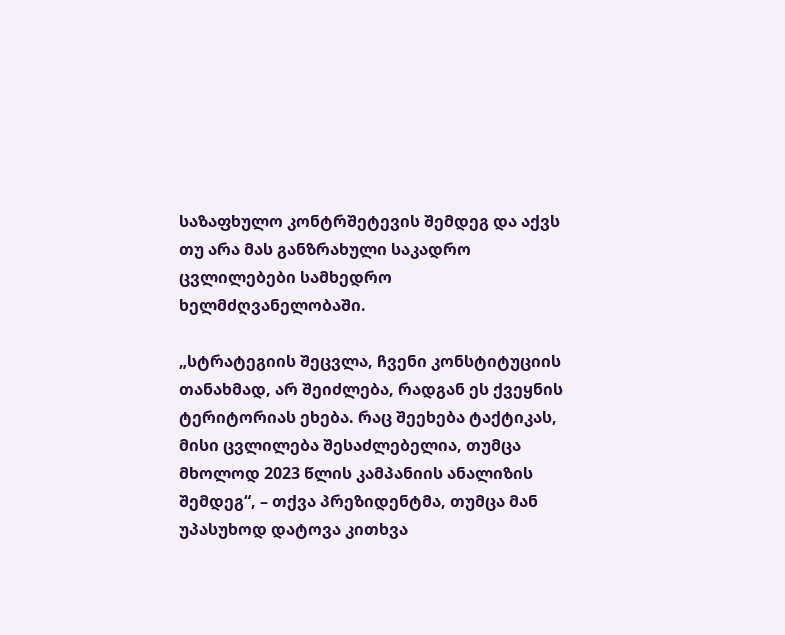საზაფხულო კონტრშეტევის შემდეგ და აქვს თუ არა მას განზრახული საკადრო ცვლილებები სამხედრო ხელმძღვანელობაში.

„სტრატეგიის შეცვლა, ჩვენი კონსტიტუციის თანახმად, არ შეიძლება, რადგან ეს ქვეყნის ტერიტორიას ეხება. რაც შეეხება ტაქტიკას, მისი ცვლილება შესაძლებელია, თუმცა მხოლოდ 2023 წლის კამპანიის ანალიზის შემდეგ“, – თქვა პრეზიდენტმა, თუმცა მან უპასუხოდ დატოვა კითხვა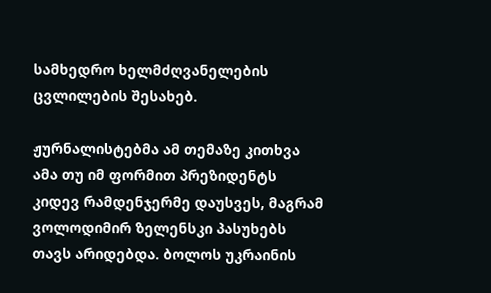სამხედრო ხელმძღვანელების ცვლილების შესახებ.

ჟურნალისტებმა ამ თემაზე კითხვა ამა თუ იმ ფორმით პრეზიდენტს კიდევ რამდენჯერმე დაუსვეს, მაგრამ ვოლოდიმირ ზელენსკი პასუხებს თავს არიდებდა. ბოლოს უკრაინის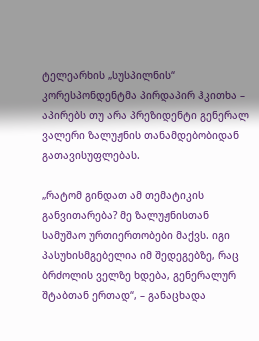ტელეარხის „სუსპილნის“ კორესპონდენტმა პირდაპირ ჰკითხა – აპირებს თუ არა პრეზიდენტი გენერალ ვალერი ზალუჟნის თანამდებობიდან გათავისუფლებას.

„რატომ გინდათ ამ თემატიკის განვითარება? მე ზალუჟნისთან სამუშაო ურთიერთობები მაქვს. იგი პასუხისმგებელია იმ შედეგებზე, რაც ბრძოლის ველზე ხდება, გენერალურ შტაბთან ერთად“, – განაცხადა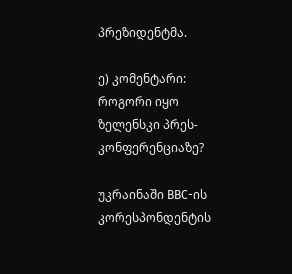პრეზიდენტმა.

ე) კომენტარი: როგორი იყო ზელენსკი პრეს-კონფერენციაზე?

უკრაინაში BBC-ის კორესპონდენტის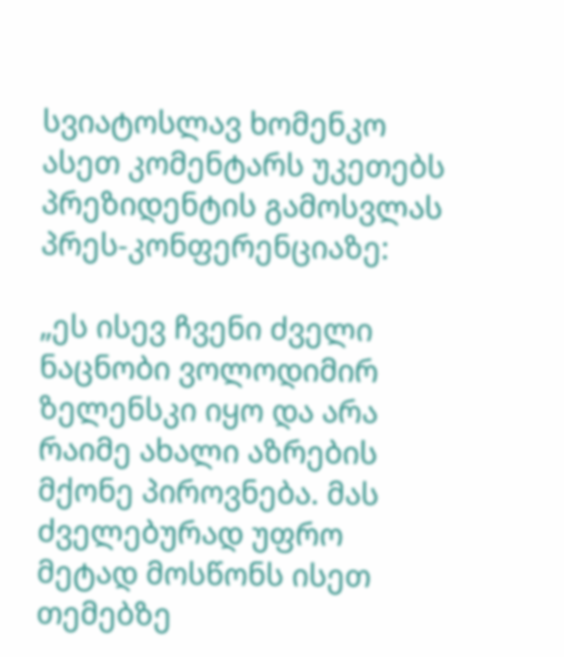სვიატოსლავ ხომენკო ასეთ კომენტარს უკეთებს პრეზიდენტის გამოსვლას პრეს-კონფერენციაზე:

„ეს ისევ ჩვენი ძველი ნაცნობი ვოლოდიმირ ზელენსკი იყო და არა რაიმე ახალი აზრების მქონე პიროვნება. მას ძველებურად უფრო მეტად მოსწონს ისეთ თემებზე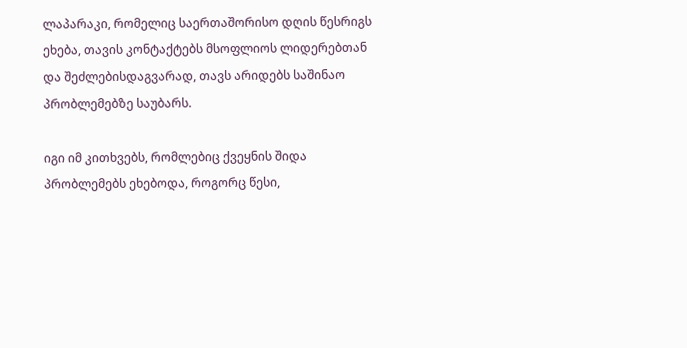ლაპარაკი, რომელიც საერთაშორისო დღის წესრიგს ეხება, თავის კონტაქტებს მსოფლიოს ლიდერებთან და შეძლებისდაგვარად, თავს არიდებს საშინაო პრობლემებზე საუბარს.

იგი იმ კითხვებს, რომლებიც ქვეყნის შიდა პრობლემებს ეხებოდა, როგორც წესი,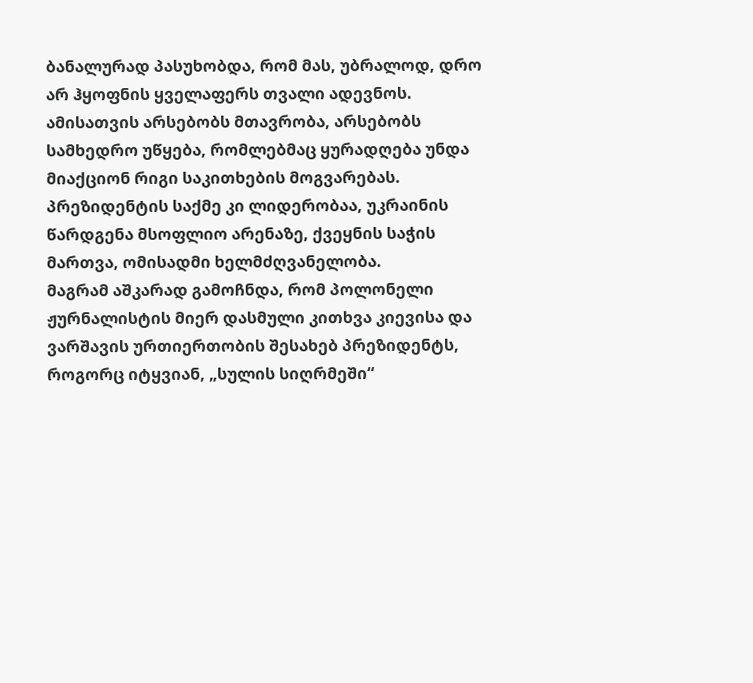ბანალურად პასუხობდა, რომ მას, უბრალოდ, დრო არ ჰყოფნის ყველაფერს თვალი ადევნოს. ამისათვის არსებობს მთავრობა, არსებობს სამხედრო უწყება, რომლებმაც ყურადღება უნდა მიაქციონ რიგი საკითხების მოგვარებას. პრეზიდენტის საქმე კი ლიდერობაა, უკრაინის წარდგენა მსოფლიო არენაზე, ქვეყნის საჭის მართვა, ომისადმი ხელმძღვანელობა.
მაგრამ აშკარად გამოჩნდა, რომ პოლონელი ჟურნალისტის მიერ დასმული კითხვა კიევისა და ვარშავის ურთიერთობის შესახებ პრეზიდენტს, როგორც იტყვიან, „სულის სიღრმეში“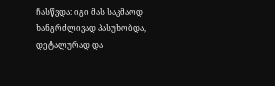ჩასწვდა: იგი მას საკმაოდ ხანგრძლივად პასუხობდა, დეტალურად და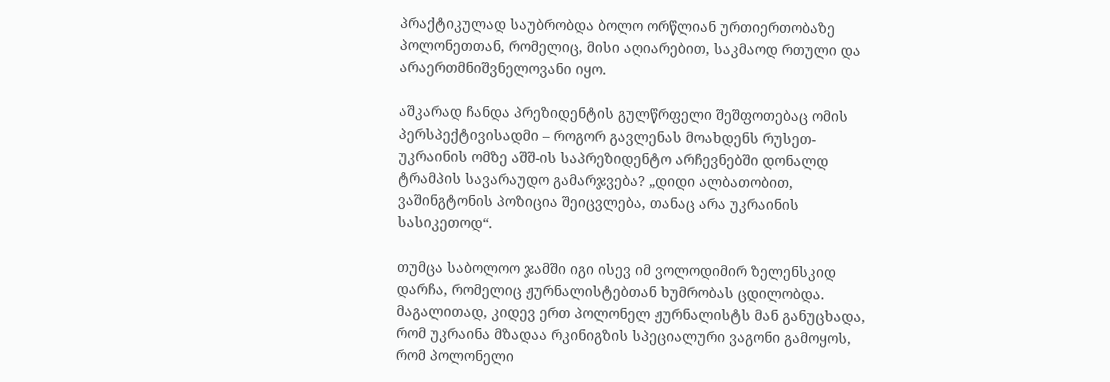პრაქტიკულად საუბრობდა ბოლო ორწლიან ურთიერთობაზე პოლონეთთან, რომელიც, მისი აღიარებით, საკმაოდ რთული და არაერთმნიშვნელოვანი იყო.

აშკარად ჩანდა პრეზიდენტის გულწრფელი შეშფოთებაც ომის პერსპექტივისადმი – როგორ გავლენას მოახდენს რუსეთ-უკრაინის ომზე აშშ-ის საპრეზიდენტო არჩევნებში დონალდ ტრამპის სავარაუდო გამარჯვება? „დიდი ალბათობით, ვაშინგტონის პოზიცია შეიცვლება, თანაც არა უკრაინის სასიკეთოდ“.

თუმცა საბოლოო ჯამში იგი ისევ იმ ვოლოდიმირ ზელენსკიდ დარჩა, რომელიც ჟურნალისტებთან ხუმრობას ცდილობდა. მაგალითად, კიდევ ერთ პოლონელ ჟურნალისტს მან განუცხადა, რომ უკრაინა მზადაა რკინიგზის სპეციალური ვაგონი გამოყოს, რომ პოლონელი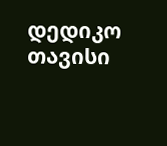დედიკო თავისი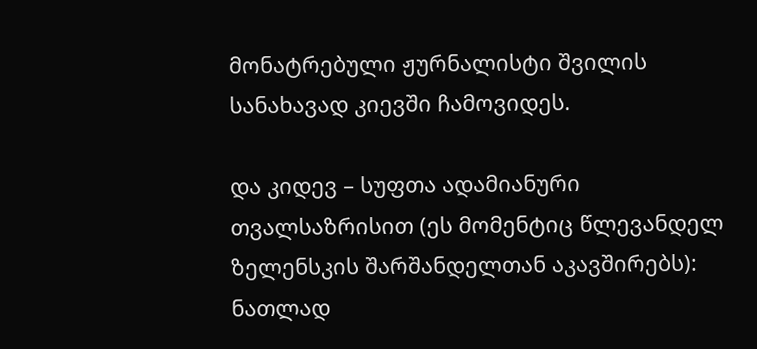მონატრებული ჟურნალისტი შვილის სანახავად კიევში ჩამოვიდეს.

და კიდევ – სუფთა ადამიანური თვალსაზრისით (ეს მომენტიც წლევანდელ ზელენსკის შარშანდელთან აკავშირებს): ნათლად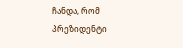ჩანდა, რომ პრეზიდენტი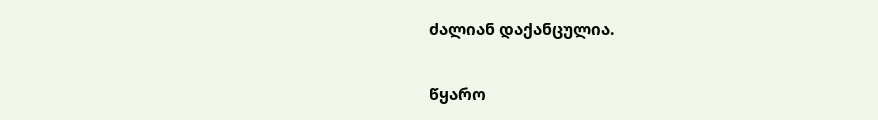ძალიან დაქანცულია.

წყარო